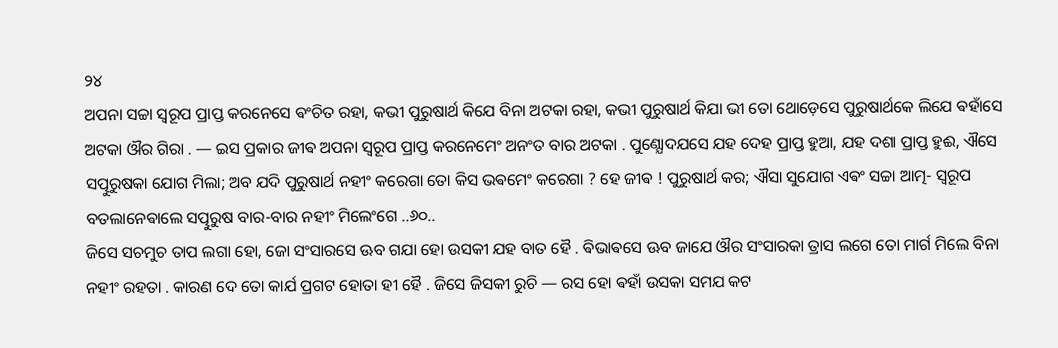୨୪
ଅପନା ସଚ୍ଚା ସ୍ଵରୂପ ପ୍ରାପ୍ତ କରନେସେ ଵଂଚିତ ରହା, କଭୀ ପୁରୁଷାର୍ଥ କିଯେ ବିନା ଅଟକା ରହା, କଭୀ ପୁରୁଷାର୍ଥ କିଯା ଭୀ ତୋ ଥୋଡ଼େସେ ପୁରୁଷାର୍ଥକେ ଲିଯେ ଵହାଁସେ ଅଟକା ଔର ଗିରା . — ଇସ ପ୍ରକାର ଜୀଵ ଅପନା ସ୍ଵରୂପ ପ୍ରାପ୍ତ କରନେମେଂ ଅନଂତ ବାର ଅଟକା . ପୁଣ୍ଯୋଦଯସେ ଯହ ଦେହ ପ୍ରାପ୍ତ ହୁଆ, ଯହ ଦଶା ପ୍ରାପ୍ତ ହୁଈ, ଐସେ ସତ୍ପୁରୁଷକା ଯୋଗ ମିଲା; ଅବ ଯଦି ପୁରୁଷାର୍ଥ ନହୀଂ କରେଗା ତୋ କିସ ଭଵମେଂ କରେଗା ? ହେ ଜୀଵ ! ପୁରୁଷାର୍ଥ କର; ଐସା ସୁଯୋଗ ଏଵଂ ସଚ୍ଚା ଆତ୍ମ- ସ୍ଵରୂପ ବତଲାନେଵାଲେ ସତ୍ପୁରୁଷ ବାର-ବାର ନହୀଂ ମିଲେଂଗେ ..୬୦..
ଜିସେ ସଚମୁଚ ତାପ ଲଗା ହୋ, ଜୋ ସଂସାରସେ ଊବ ଗଯା ହୋ ଉସକୀ ଯହ ବାତ ହୈ . ଵିଭାଵସେ ଊବ ଜାଯେ ଔର ସଂସାରକା ତ୍ରାସ ଲଗେ ତୋ ମାର୍ଗ ମିଲେ ବିନା ନହୀଂ ରହତା . କାରଣ ଦେ ତୋ କାର୍ଯ ପ୍ରଗଟ ହୋତା ହୀ ହୈ . ଜିସେ ଜିସକୀ ରୁଚି — ରସ ହୋ ଵହାଁ ଉସକା ସମଯ କଟ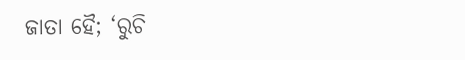ଜାତା ହୈ; ‘ରୁଚି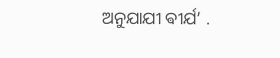ଅନୁଯାଯୀ ଵୀର୍ଯ’ .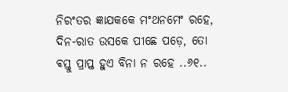ନିରଂତର ଜ୍ଞାଯକକେ ମଂଥନମେଂ ରହେ, ଦିନ-ରାତ ଉସକେ ପୀଛେ ପଡ଼େ, ତୋ ଵସ୍ତୁ ପ୍ରାପ୍ତ ହୁଏ ବିନା ନ ରହେ ..୬୧..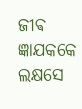ଜୀଵ ଜ୍ଞାଯକକେ ଲକ୍ଷସେ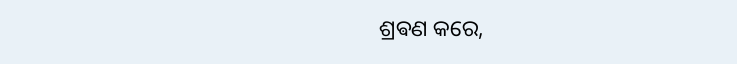ଶ୍ରଵଣ କରେ,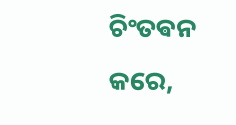ଚିଂତଵନ କରେ,